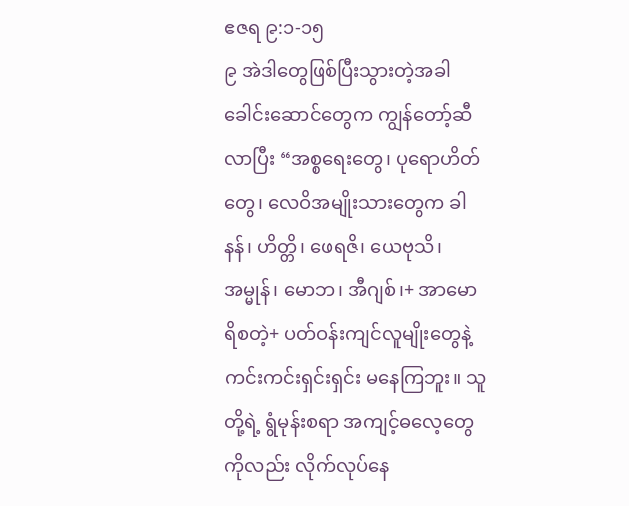ဧဇရ ၉:၁-၁၅
၉ အဲဒါတွေဖြစ်ပြီးသွားတဲ့အခါ ခေါင်းဆောင်တွေက ကျွန်တော့်ဆီ လာပြီး “အစ္စရေးတွေ၊ ပုရောဟိတ်တွေ၊ လေဝိအမျိုးသားတွေက ခါနန်၊ ဟိတ္တိ၊ ဖေရဇိ၊ ယေဗုသိ၊ အမ္မုန်၊ မောဘ၊ အီဂျစ်၊+ အာမောရိစတဲ့+ ပတ်ဝန်းကျင်လူမျိုးတွေနဲ့ ကင်းကင်းရှင်းရှင်း မနေကြဘူး။ သူတို့ရဲ့ ရွံမုန်းစရာ အကျင့်ဓလေ့တွေကိုလည်း လိုက်လုပ်နေ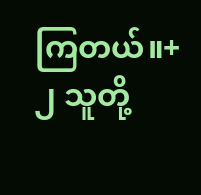ကြတယ်။+
၂ သူတို့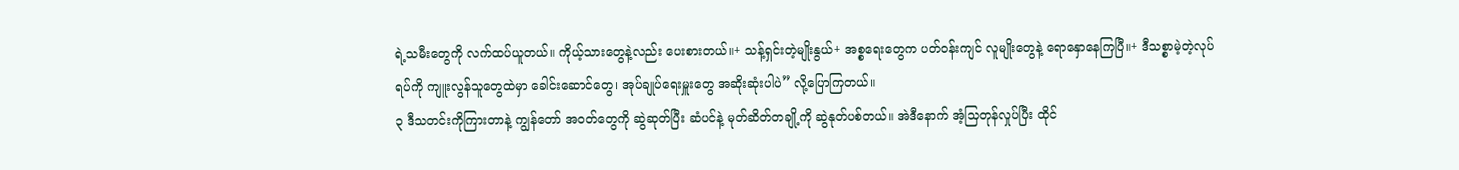ရဲ့သမီးတွေကို လက်ထပ်ယူတယ်။ ကိုယ့်သားတွေနဲ့လည်း ပေးစားတယ်။+ သန့်ရှင်းတဲ့မျိုးနွယ်+ အစ္စရေးတွေက ပတ်ဝန်းကျင် လူမျိုးတွေနဲ့ ရောနှောနေကြပြီ။+ ဒီသစ္စာမဲ့တဲ့လုပ်ရပ်ကို ကျူးလွန်သူတွေထဲမှာ ခေါင်းဆောင်တွေ၊ အုပ်ချုပ်ရေးမှူးတွေ အဆိုးဆုံးပါပဲ” လို့ပြောကြတယ်။
၃ ဒီသတင်းကိုကြားတာနဲ့ ကျွန်တော် အဝတ်တွေကို ဆွဲဆုတ်ပြီး ဆံပင်နဲ့ မုတ်ဆိတ်တချို့ကို ဆွဲနုတ်ပစ်တယ်။ အဲဒီနောက် အံ့သြတုန်လှုပ်ပြီး ထိုင်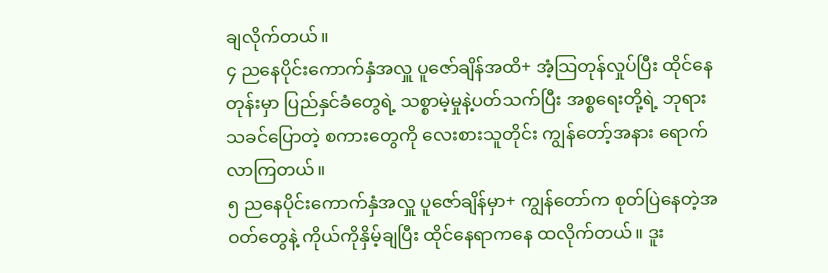ချလိုက်တယ်။
၄ ညနေပိုင်းကောက်နှံအလှူ ပူဇော်ချိန်အထိ+ အံ့သြတုန်လှုပ်ပြီး ထိုင်နေတုန်းမှာ ပြည်နှင်ခံတွေရဲ့ သစ္စာမဲ့မှုနဲ့ပတ်သက်ပြီး အစ္စရေးတို့ရဲ့ ဘုရားသခင်ပြောတဲ့ စကားတွေကို လေးစားသူတိုင်း ကျွန်တော့်အနား ရောက်လာကြတယ်။
၅ ညနေပိုင်းကောက်နှံအလှူ ပူဇော်ချိန်မှာ+ ကျွန်တော်က စုတ်ပြဲနေတဲ့အဝတ်တွေနဲ့ ကိုယ်ကိုနှိမ့်ချပြီး ထိုင်နေရာကနေ ထလိုက်တယ်။ ဒူး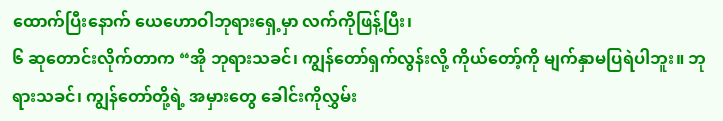ထောက်ပြီးနောက် ယေဟောဝါဘုရားရှေ့မှာ လက်ကိုဖြန့်ပြီး၊
၆ ဆုတောင်းလိုက်တာက “အို ဘုရားသခင်၊ ကျွန်တော်ရှက်လွန်းလို့ ကိုယ်တော့်ကို မျက်နှာမပြရဲပါဘူး။ ဘုရားသခင်၊ ကျွန်တော်တို့ရဲ့ အမှားတွေ ခေါင်းကိုလွှမ်း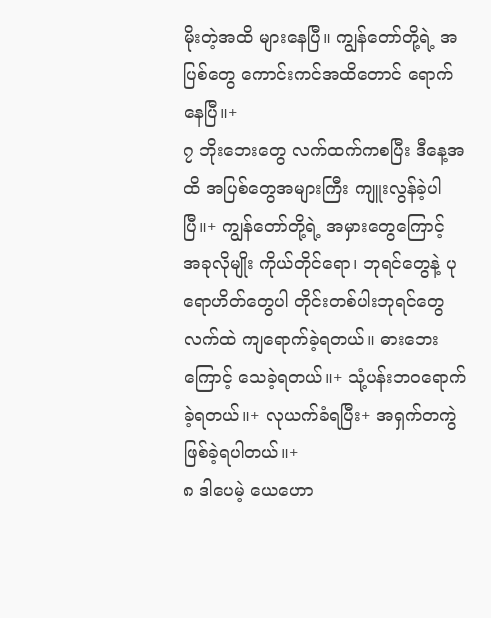မိုးတဲ့အထိ များနေပြီ။ ကျွန်တော်တို့ရဲ့ အပြစ်တွေ ကောင်းကင်အထိတောင် ရောက်နေပြီ။+
၇ ဘိုးဘေးတွေ လက်ထက်ကစပြီး ဒီနေ့အထိ အပြစ်တွေအများကြီး ကျူးလွန်ခဲ့ပါပြီ။+ ကျွန်တော်တို့ရဲ့ အမှားတွေကြောင့် အခုလိုမျိုး ကိုယ်တိုင်ရော၊ ဘုရင်တွေနဲ့ ပုရောဟိတ်တွေပါ တိုင်းတစ်ပါးဘုရင်တွေလက်ထဲ ကျရောက်ခဲ့ရတယ်။ ဓားဘေးကြောင့် သေခဲ့ရတယ်။+ သုံ့ပန်းဘဝရောက်ခဲ့ရတယ်။+ လုယက်ခံရပြီး+ အရှက်တကွဲ ဖြစ်ခဲ့ရပါတယ်။+
၈ ဒါပေမဲ့ ယေဟော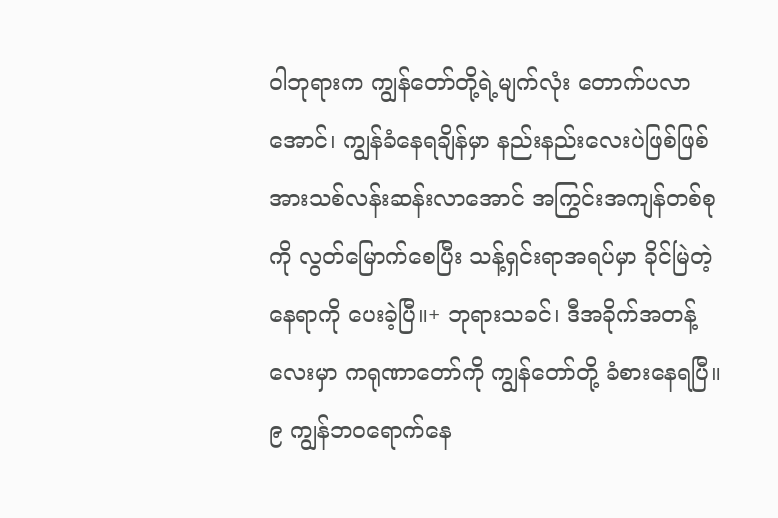ဝါဘုရားက ကျွန်တော်တို့ရဲ့မျက်လုံး တောက်ပလာအောင်၊ ကျွန်ခံနေရချိန်မှာ နည်းနည်းလေးပဲဖြစ်ဖြစ် အားသစ်လန်းဆန်းလာအောင် အကြွင်းအကျန်တစ်စုကို လွတ်မြောက်စေပြီး သန့်ရှင်းရာအရပ်မှာ ခိုင်မြဲတဲ့နေရာကို ပေးခဲ့ပြီ။+ ဘုရားသခင်၊ ဒီအခိုက်အတန့်လေးမှာ ကရုဏာတော်ကို ကျွန်တော်တို့ ခံစားနေရပြီ။
၉ ကျွန်ဘဝရောက်နေ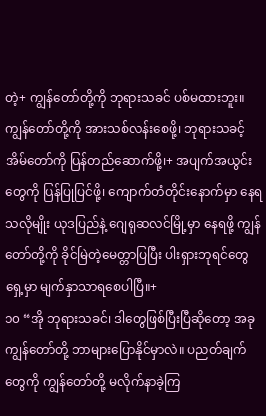တဲ့+ ကျွန်တော်တို့ကို ဘုရားသခင် ပစ်မထားဘူး။ ကျွန်တော်တို့ကို အားသစ်လန်းစေဖို့၊ ဘုရားသခင့်အိမ်တော်ကို ပြန်တည်ဆောက်ဖို့၊+ အပျက်အယွင်းတွေကို ပြန်ပြုပြင်ဖို့၊ ကျောက်တံတိုင်းနောက်မှာ နေရသလိုမျိုး ယုဒပြည်နဲ့ ဂျေရုဆလင်မြို့မှာ နေရဖို့ ကျွန်တော်တို့ကို ခိုင်မြဲတဲ့မေတ္တာပြပြီး ပါးရှားဘုရင်တွေရှေ့မှာ မျက်နှာသာရစေပါပြီ။+
၁၀ “အို ဘုရားသခင်၊ ဒါတွေဖြစ်ပြီးပြီဆိုတော့ အခု ကျွန်တော်တို့ ဘာများပြောနိုင်မှာလဲ။ ပညတ်ချက်တွေကို ကျွန်တော်တို့ မလိုက်နာခဲ့ကြ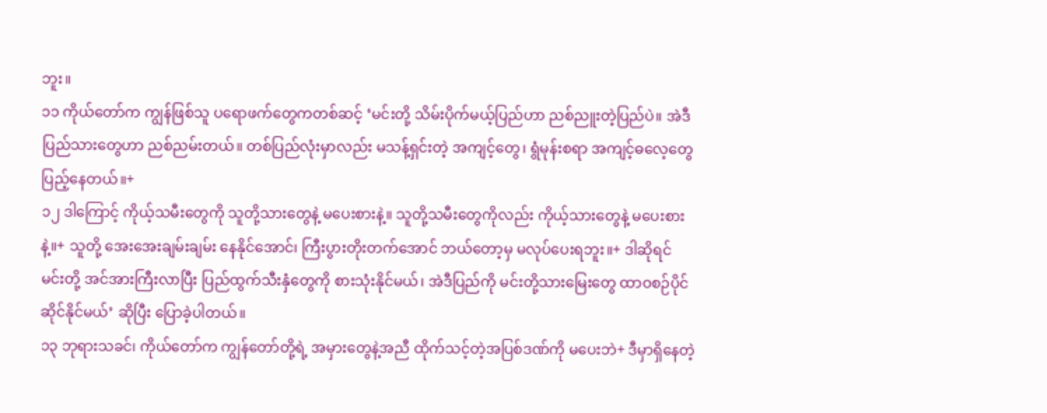ဘူး။
၁၁ ကိုယ်တော်က ကျွန်ဖြစ်သူ ပရောဖက်တွေကတစ်ဆင့် ‘မင်းတို့ သိမ်းပိုက်မယ့်ပြည်ဟာ ညစ်ညူးတဲ့ပြည်ပဲ။ အဲဒီပြည်သားတွေဟာ ညစ်ညမ်းတယ်။ တစ်ပြည်လုံးမှာလည်း မသန့်ရှင်းတဲ့ အကျင့်တွေ၊ ရွံမုန်းစရာ အကျင့်ဓလေ့တွေ ပြည့်နေတယ်။+
၁၂ ဒါကြောင့် ကိုယ့်သမီးတွေကို သူတို့သားတွေနဲ့ မပေးစားနဲ့။ သူတို့သမီးတွေကိုလည်း ကိုယ့်သားတွေနဲ့ မပေးစားနဲ့။+ သူတို့ အေးအေးချမ်းချမ်း နေနိုင်အောင်၊ ကြီးပွားတိုးတက်အောင် ဘယ်တော့မှ မလုပ်ပေးရဘူး။+ ဒါဆိုရင် မင်းတို့ အင်အားကြီးလာပြီး ပြည်ထွက်သီးနှံတွေကို စားသုံးနိုင်မယ်၊ အဲဒီပြည်ကို မင်းတို့သားမြေးတွေ ထာဝစဉ်ပိုင်ဆိုင်နိုင်မယ်’ ဆိုပြီး ပြောခဲ့ပါတယ်။
၁၃ ဘုရားသခင်၊ ကိုယ်တော်က ကျွန်တော်တို့ရဲ့ အမှားတွေနဲ့အညီ ထိုက်သင့်တဲ့အပြစ်ဒဏ်ကို မပေးဘဲ+ ဒီမှာရှိနေတဲ့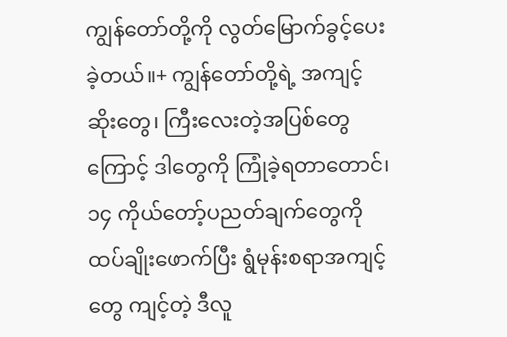ကျွန်တော်တို့ကို လွတ်မြောက်ခွင့်ပေးခဲ့တယ်။+ ကျွန်တော်တို့ရဲ့ အကျင့်ဆိုးတွေ၊ ကြီးလေးတဲ့အပြစ်တွေကြောင့် ဒါတွေကို ကြုံခဲ့ရတာတောင်၊
၁၄ ကိုယ်တော့်ပညတ်ချက်တွေကို ထပ်ချိုးဖောက်ပြီး ရွံမုန်းစရာအကျင့်တွေ ကျင့်တဲ့ ဒီလူ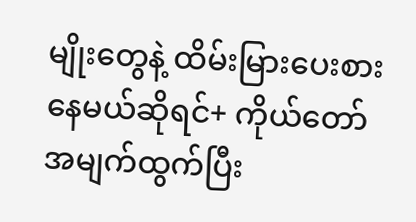မျိုးတွေနဲ့ ထိမ်းမြားပေးစားနေမယ်ဆိုရင်+ ကိုယ်တော် အမျက်ထွက်ပြီး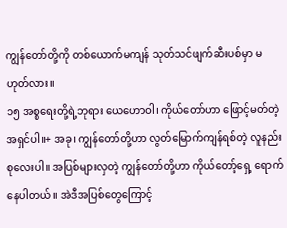ကျွန်တော်တို့ကို တစ်ယောက်မကျန် သုတ်သင်ဖျက်ဆီးပစ်မှာ မဟုတ်လား။
၁၅ အစ္စရေးတို့ရဲ့ဘုရား ယေဟောဝါ၊ ကိုယ်တော်ဟာ ဖြောင့်မတ်တဲ့အရှင်ပါ။+ အခု၊ ကျွန်တော်တို့ဟာ လွတ်မြောက်ကျန်ရစ်တဲ့ လူနည်းစုလေးပါ။ အပြစ်များလှတဲ့ ကျွန်တော်တို့ဟာ ကိုယ်တော့်ရှေ့ ရောက်နေပါတယ်။ အဲဒီအပြစ်တွေကြောင့်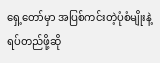ရှေ့တော်မှာ အပြစ်ကင်းတဲ့ပုံစံမျိုးနဲ့ ရပ်တည်ဖို့ဆို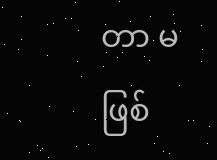တာ မဖြစ်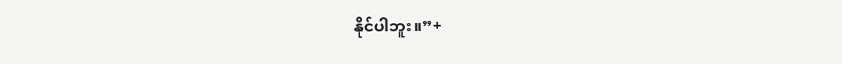နိုင်ပါဘူး။”+